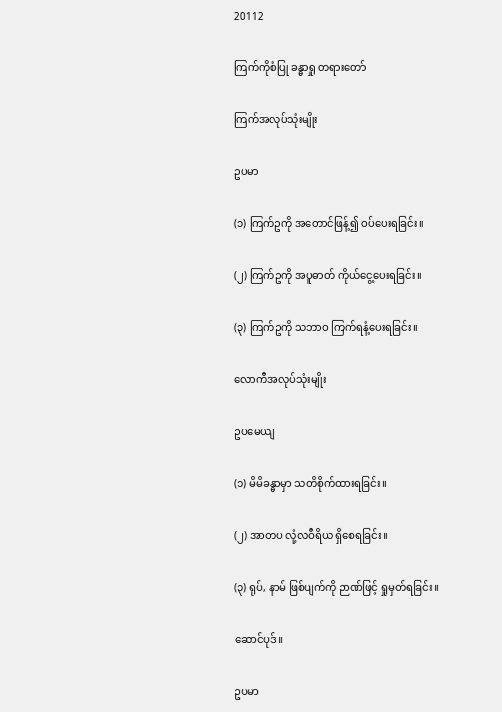20112

ကြက်ကိုစံပြု ခန္ဓာရှု တရားတော်

ကြက်အလုပ်သုံးမျိုး

ဥပမာ

(၁) ကြက်ဥကို အတောင်ဖြန့်၍ ဝပ်ပေးရခြင်း။

(၂) ကြက်ဥကို အပူဓာတ် ကိုယ်ငွေ့ပေးရခြင်း။

(၃) ကြက်ဥကို သဘာဝ ကြက်ရနံ့ပေးရခြင်း။

လောကီအလုပ်သုံးမျိုး

ဥပမေယျ

(၁) မိမိခန္ဓာမှာ သတိစိုက်ထားရခြင်း။

(၂) အာတပ လုံ့လဝီရိယ ရှိစေရခြင်း။

(၃) ရုပ်, နာမ် ဖြစ်ပျက်ကို ဉာဏ်ဖြင့် ရှုမှတ်ရခြင်း။

ဆောင်ပုဒ်။

ဥပမာ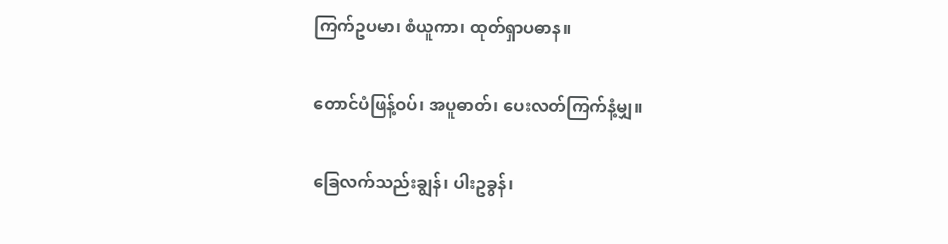ကြက်ဥပမာ၊ စံယူကာ၊ ထုတ်ရှာပဓာန။

တောင်ပံဖြန့်ဝပ်၊ အပူဓာတ်၊ ပေးလတ်ကြက်နံ့မျှ။

ခြေလက်သည်းချွန်၊ ပါးဥခွန်၊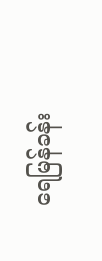ရေမြန်ခန်း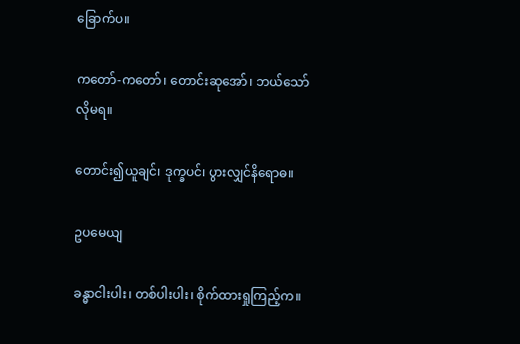ခြောက်ပ။

ကတော်-ကတော်၊ တောင်းဆုအော်၊ ဘယ်သော်လိုမရ။

တောင်း၍ယူချင်၊ ဒုက္ခပင်၊ ပွားလျှင်နိရောဓ။

ဥပမေယျ

ခန္ဓာငါးပါး၊ တစ်ပါးပါး၊ စိုက်ထားရှုကြည့်က။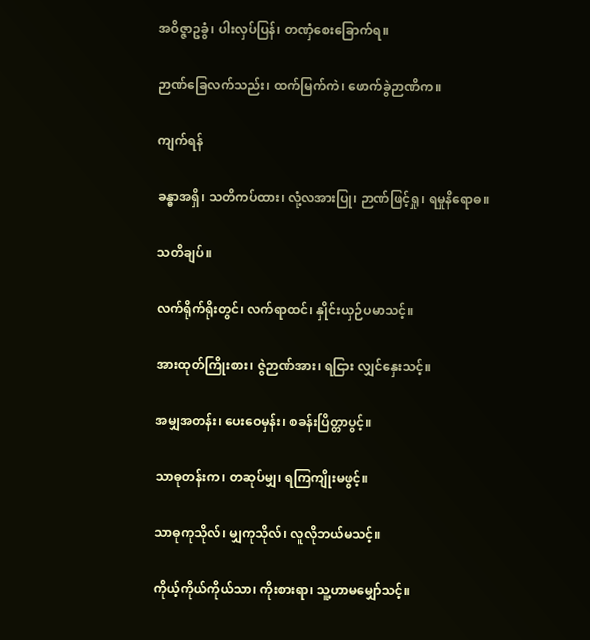အဝိဇ္ဇာဥခွံ၊ ပါးလှပ်ပြန်၊ တဏှံစေးခြောက်ရ။

ဉာဏ်ခြေလက်သည်း၊ ထက်မြက်ကဲ၊ ဖောက်ခွဲဉာဏိက။

ကျက်ရန်

ခန္ဓာအရှိ၊ သတိကပ်ထား၊ လုံ့လအားပြု၊ ဉာဏ်ဖြင့်ရှု၊ ရမှုနိရောဓ။

သတိချပ်။

လက်ရိုက်ရိုးတွင်၊ လက်ရာထင်၊ နှိုင်းယှဉ်ပမာသင့်။

အားထုတ်ကြိုးစား၊ ဇွဲဉာဏ်အား၊ ရငြား လျှင်နှေးသင့်။

အမျှအတန်း၊ ပေးဝေမှန်း၊ စခန်းပြိတ္တာပွင့်။

သာဓုတန်းက၊ တဆုပ်မျှ၊ ရကြကျိုးမဖွင့်။

သာဓုကုသိုလ်၊ မျှကုသိုလ်၊ လူလိုဘယ်မသင့်။

ကိုယ့်ကိုယ်ကိုယ်သာ၊ ကိုးစားရာ၊ သူ့ဟာမမျှော်သင့်။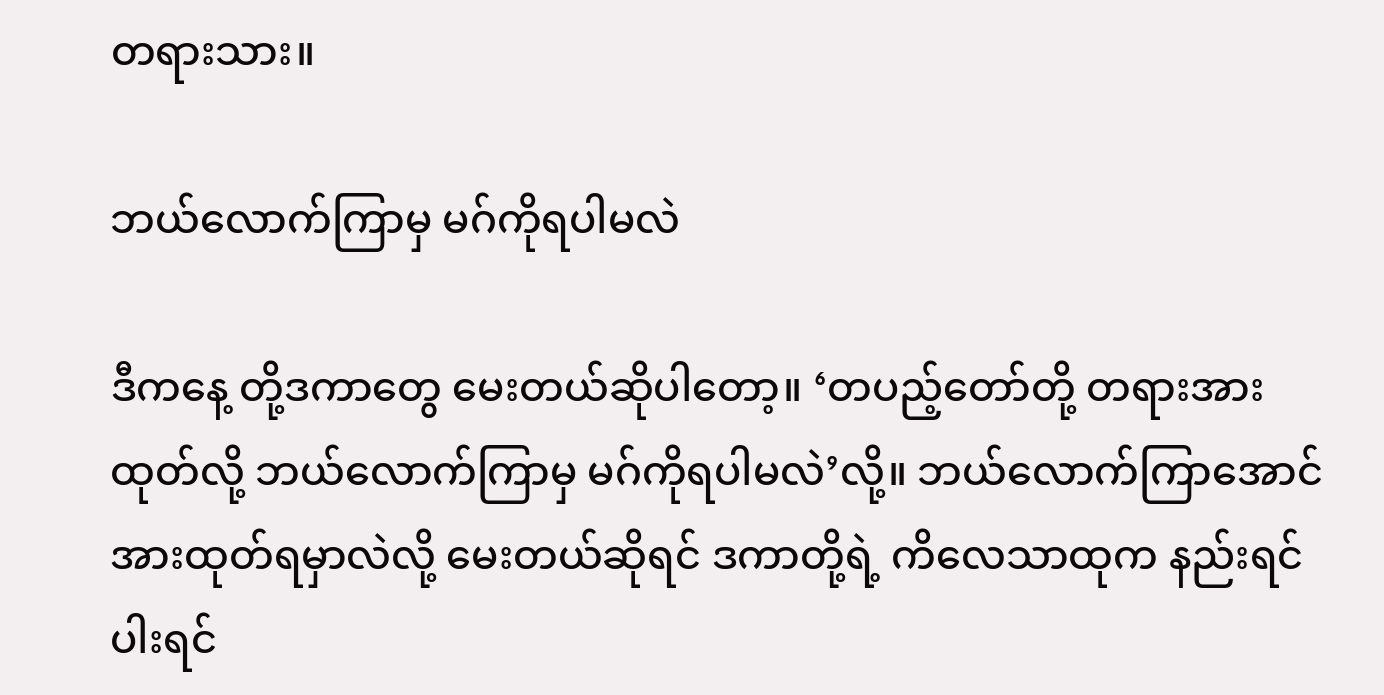တရားသား။

ဘယ်လောက်ကြာမှ မဂ်ကိုရပါမလဲ

ဒီကနေ့ တို့ဒကာတွေ မေးတယ်ဆိုပါတော့။ ‘တပည့်တော်တို့ တရားအားထုတ်လို့ ဘယ်လောက်ကြာမှ မဂ်ကိုရပါမလဲ’လို့။ ဘယ်လောက်ကြာအောင် အားထုတ်ရမှာလဲလို့ မေးတယ်ဆိုရင် ဒကာတို့ရဲ့ ကိလေသာထုက နည်းရင်ပါးရင်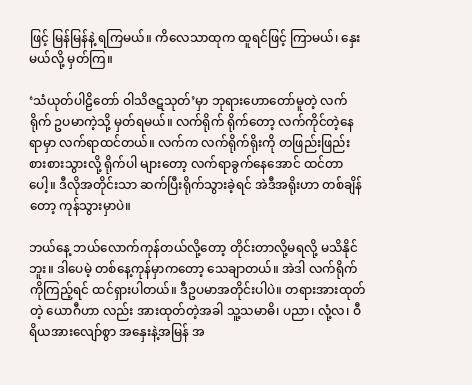ဖြင့် မြန်မြန်နဲ့ ရကြမယ်။ ကိလေသာထုက ထူရင်ဖြင့် ကြာမယ်၊ နှေးမယ်လို့ မှတ်ကြ။

‘သံယုတ်ပါဠိတော် ဝါသိဇဋသုတ်’မှာ ဘုရားဟောတော်မူတဲ့ လက်ရိုက် ဥပမာကဲ့သို့ မှတ်ရမယ်။ လက်ရိုက် ရိုက်တော့ လက်ကိုင်တဲ့နေရာမှာ လက်ရာထင်တယ်။ လက်က လက်ရိုက်ရိုးကို တဖြည်းဖြည်း စားစားသွားလို့ ရိုက်ပါ များတော့ လက်ရာခွက်နေအောင် ထင်တာပေါ့။ ဒီလိုအတိုင်းသာ ဆက်ပြီးရိုက်သွားခဲ့ရင် အဲဒီအရိုးဟာ တစ်ချိန်တော့ ကုန်သွားမှာပဲ။

ဘယ်နေ့ ဘယ်လောက်ကုန်တယ်လို့တော့ တိုင်းတာလို့မရလို့ မသိနိုင်ဘူး။ ဒါပေမဲ့ တစ်နေ့ကုန်မှာကတော့ သေချာတယ်။ အဲဒါ လက်ရိုက်ကိုကြည့်ရင် ထင်ရှားပါတယ်။ ဒီဥပမာအတိုင်းပါပဲ။ တရားအားထုတ်တဲ့ ယောဂီဟာ လည်း အားထုတ်တဲ့အခါ သူ့သမာဓိ၊ ပညာ၊ လုံ့လ၊ ဝီရိယအားလျော်စွာ အနှေးနဲ့အမြန် အ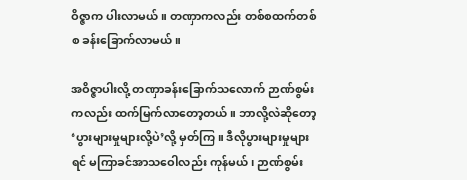ဝိဇ္ဇာက ပါးလာမယ်။ တဏှာကလည်း တစ်စထက်တစ်စ ခန်းခြောက်လာမယ်။

အဝိဇ္ဇာပါးလို့ တဏှာခန်းခြောက်သလောက် ဉာဏ်စွမ်းကလည်း ထက်မြက်လာတော့တယ်။ ဘာလို့လဲဆိုတော့ ‘ပွားများမှုများလို့ပဲ’လို့ မှတ်ကြ။ ဒီလိုပွားများမှုများရင် မကြာခင်အာသဝေါလည်း ကုန်မယ်၊ ဉာဏ်စွမ်း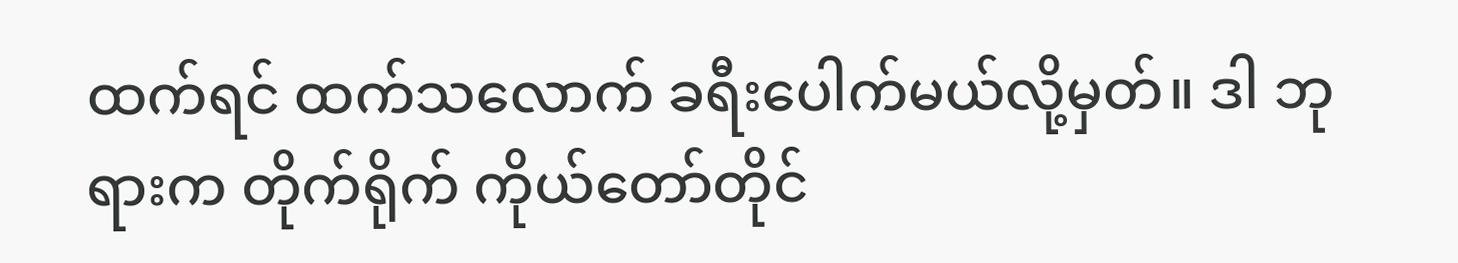ထက်ရင် ထက်သလောက် ခရီးပေါက်မယ်လို့မှတ်။ ဒါ ဘုရားက တိုက်ရိုက် ကိုယ်တော်တိုင်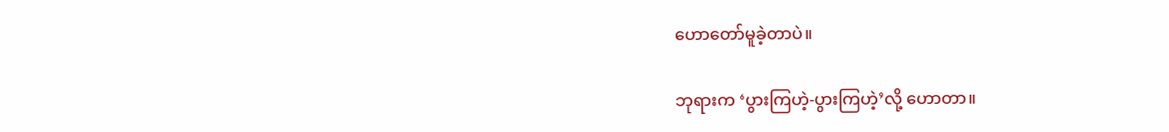ဟောတော်မူခဲ့တာပဲ။

ဘုရားက ‘ပွားကြဟဲ့-ပွားကြဟဲ့’လို့ ဟောတာ။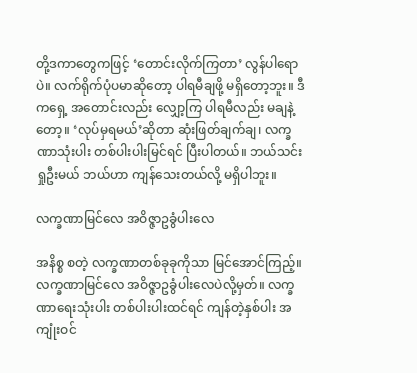တို့ဒကာတွေကဖြင့် ‘တောင်းလိုက်ကြတာ’ လွန်ပါရောပဲ။ လက်ရိုက်ပုံပမာဆိုတော့ ပါရမီချဖို့ မရှိတော့ဘူး။ ဒီကရှေ့ အတောင်းလည်း လျှော့ကြ ပါရမီလည်း မချနဲ့တော့။ ‘လုပ်မှရမယ်’ဆိုတာ ဆုံးဖြတ်ချက်ချ၊ လက္ခဏာသုံးပါး တစ်ပါးပါးမြင်ရင် ပြီးပါတယ်။ ဘယ်သင်းရှုဦးမယ် ဘယ်ဟာ ကျန်သေးတယ်လို့ မရှိပါဘူး။

လက္ခဏာမြင်လေ အဝိဇ္ဇာဥခွံပါးလေ

အနိစ္စ စတဲ့ လက္ခဏာတစ်ခုခုကိုသာ မြင်အောင်ကြည့်။ လက္ခဏာမြင်လေ အဝိဇ္ဇာဥခွံပါးလေပဲလို့မှတ်။ လက္ခဏာရေးသုံးပါး တစ်ပါးပါးထင်ရင် ကျန်တဲ့နှစ်ပါး အကျုံးဝင်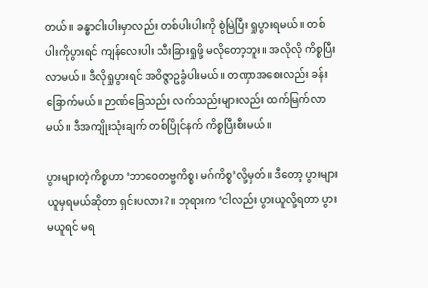တယ်။ ခန္ဓာငါးပါးမှာလည်း တစ်ပါးပါးကို စွဲမြဲပြီး ရှုပွားရမယ်။ တစ်ပါးကိုပွားရင် ကျန်လေးပါး သီးခြားရှုဖို့ မလိုတော့ဘူး။ အလိုလို ကိစ္စပြီးလာမယ်။ ဒီလိုရှုပွားရင် အဝိဇ္ဇာဥခွံပါးမယ်။ တဏှာအစေးလည်း ခန်းခြောက်မယ်။ ဉာဏ်ခြေသည်း လက်သည်းများလည်း ထက်မြက်လာမယ်။ ဒီအကျိုးသုံးချက် တစ်ပြိုင်နက် ကိစ္စပြီးစီးမယ်။

ပွားများတဲ့ကိစ္စဟာ ‘ဘာဝေတဗ္ဗကိစ္စ၊ မဂ်ကိစ္စ’လို့မှတ်။ ဒီတော့ ပွားများယူမှရမယ်ဆိုတာ ရှင်းပလား?။ ဘုရားက ‘ငါလည်း ပွားယူလို့ရတာ ပွားမယူရင် မရ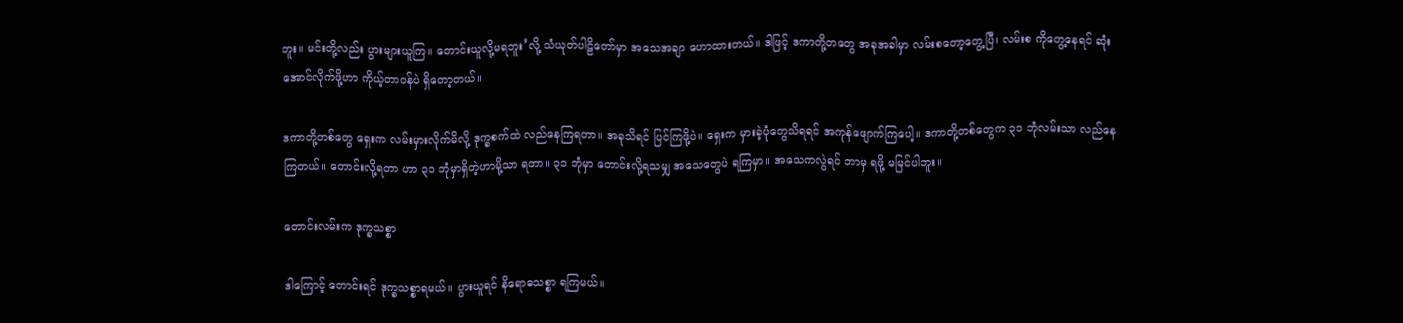ဘူး။ မင်းတို့လည်း ပွားများယူကြ။ တောင်းယူလို့မရဘူး’လို့ သံယုတ်ပါဠိတော်မှာ အသေအချာ ဟောထားတယ်။ ဒါဖြင့် ဒကာတို့တတွေ အခုအခါမှာ လမ်းစတော့တွေ့ပြီ၊ လမ်းစ ကိုတွေ့နေရင် ဆုံးအောင်လိုက်ဖို့ဟာ ကိုယ့်တာဝန်ပဲ ရှိတော့တယ်။

ဒကာတို့တစ်တွေ ရှေးက လမ်းမှားလိုက်မိလို့ ဒုက္ခစက်ထဲ လည်နေကြရတာ။ အခုသိရင် ပြင်ကြဖို့ပဲ။ ရှေးက မှားခဲ့ပုံတွေသိရရင် အကုန်ဖျောက်ကြပေါ့။ ဒကာတို့တစ်တွေက ၃၁ ဘုံလမ်းသာ လည်နေကြတယ်။ တောင်းလို့ရတာ ဟာ ၃၁ ဘုံမှာရှိတဲ့ဟာမို့သာ ရတာ။ ၃၁ ဘုံမှာ တောင်းလို့ရသမျှ အသေတွေပဲ ရကြမှာ။ အသေကလွဲရင် ဘာမှ ရဖို့ မမြင်ပါဘူး။

တောင်းလမ်းက ဒုက္ခသစ္စာ

ဒါကြောင့် တောင်းရင် ဒုက္ခသစ္စာရမယ်။ ပွားယူရင် နိရောဓသစ္စာ ရကြမယ်။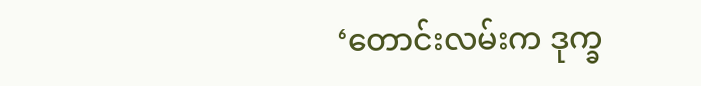‘တောင်းလမ်းက ဒုက္ခ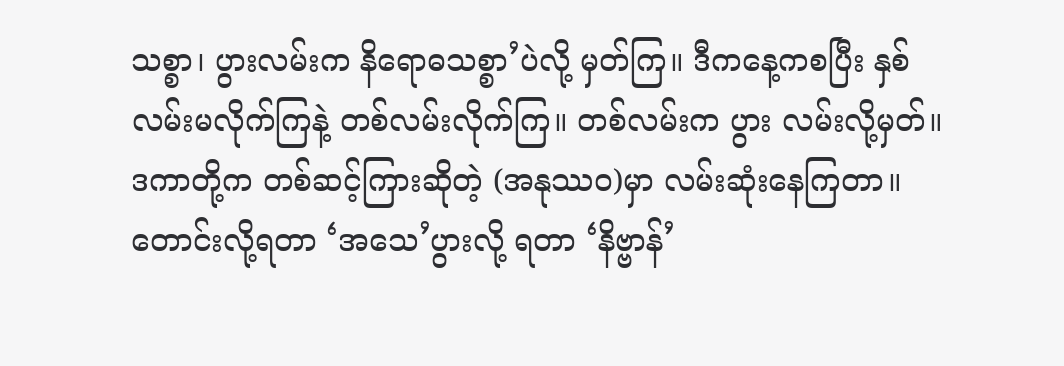သစ္စာ၊ ပွားလမ်းက နိရောဓသစ္စာ’ပဲလို့ မှတ်ကြ။ ဒီကနေ့ကစပြီး နှစ်လမ်းမလိုက်ကြနဲ့ တစ်လမ်းလိုက်ကြ။ တစ်လမ်းက ပွား လမ်းလို့မှတ်။ ဒကာတို့က တစ်ဆင့်ကြားဆိုတဲ့ (အနုဿဝ)မှာ လမ်းဆုံးနေကြတာ။ တောင်းလို့ရတာ ‘အသေ’ပွားလို့ ရတာ ‘နိဗ္ဗာန်’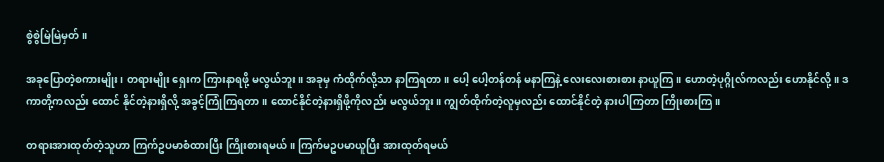စွဲစွဲမြဲမြဲမှတ်။

အခုပြောတဲ့စကားမျိုး၊ တရားမျိုး ရှေးက ကြားနာရဖို့ မလွယ်ဘူး။ အခုမှ ကံထိုက်လို့သာ နာကြရတာ။ ပေါ့ ပေါ့တန်တန် မနာကြနဲ့ လေးလေးစားစား နာယူကြ။ ဟောတဲ့ပုဂ္ဂိုလ်ကလည်း ဟောနိုင်လို့။ ဒကာတို့ကလည်း ထောင် နိုင်တဲ့နားရှိလို့ အခွင့်ကြုံကြရတာ။ ထောင်နိုင်တဲ့နားရှိဖို့ကိုလည်း မလွယ်ဘူး။ ကျွတ်ထိုက်တဲ့လူမှလည်း ထောင်နိုင်တဲ့ နားပါကြတာ ကြိုးစားကြ။

တရားအားထုတ်တဲ့သူဟာ ကြက်ဥပမာစံထားပြီး ကြိုးစားရမယ်။ ကြက်မဥပမာယူပြီး အားထုတ်ရမယ်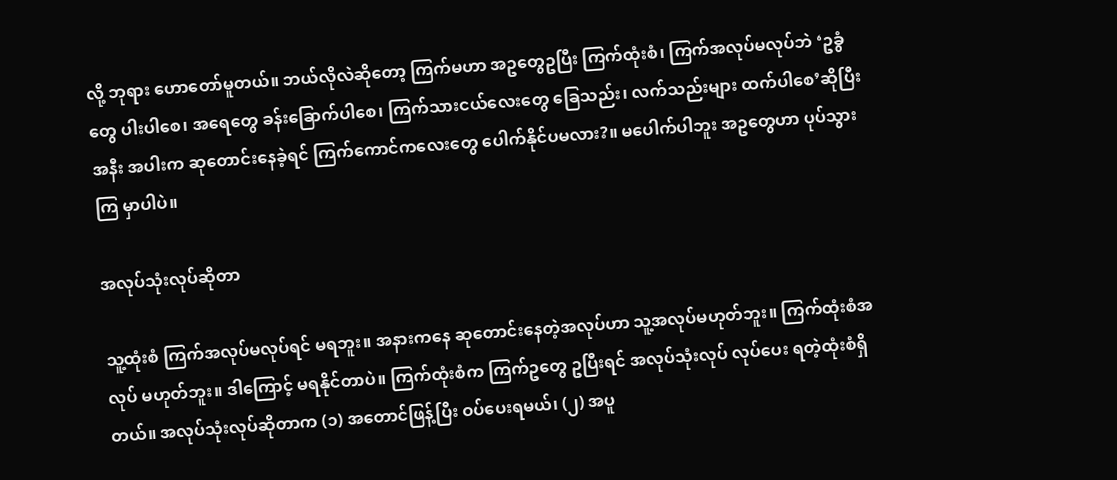လို့ ဘုရား ဟောတော်မူတယ်။ ဘယ်လိုလဲဆိုတော့ ကြက်မဟာ အဥတွေဥပြီး ကြက်ထုံးစံ၊ ကြက်အလုပ်မလုပ်ဘဲ ‘ဥခွံတွေ ပါးပါစေ၊ အရေတွေ ခန်းခြောက်ပါစေ၊ ကြက်သားငယ်လေးတွေ ခြေသည်း၊ လက်သည်းများ ထက်ပါစေ’ဆိုပြီး အနီး အပါးက ဆုတောင်းနေခဲ့ရင် ကြက်ကောင်ကလေးတွေ ပေါက်နိုင်ပမလား?။ မပေါက်ပါဘူး အဥတွေဟာ ပုပ်သွားကြ မှာပါပဲ။

အလုပ်သုံးလုပ်ဆိုတာ

သူ့ထုံးစံ ကြက်အလုပ်မလုပ်ရင် မရဘူး။ အနားကနေ ဆုတောင်းနေတဲ့အလုပ်ဟာ သူ့အလုပ်မဟုတ်ဘူး။ ကြက်ထုံးစံအလုပ် မဟုတ်ဘူး။ ဒါကြောင့် မရနိုင်တာပဲ။ ကြက်ထုံးစံက ကြက်ဥတွေ ဥပြီးရင် အလုပ်သုံးလုပ် လုပ်ပေး ရတဲ့ထုံးစံရှိတယ်။ အလုပ်သုံးလုပ်ဆိုတာက (၁) အတောင်ဖြန့်ပြီး ဝပ်ပေးရမယ်၊ (၂) အပူ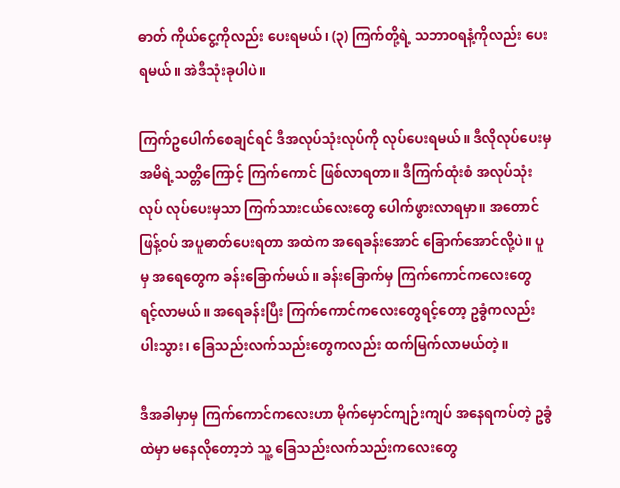ဓာတ် ကိုယ်ငွေ့ကိုလည်း ပေးရမယ်၊ (၃) ကြက်တို့ရဲ့ သဘာဝရနံ့ကိုလည်း ပေးရမယ်။ အဲဒီသုံးခုပါပဲ။

ကြက်ဥပေါက်စေချင်ရင် ဒီအလုပ်သုံးလုပ်ကို လုပ်ပေးရမယ်။ ဒီလိုလုပ်ပေးမှ အမိရဲ့သတ္တိကြောင့် ကြက်ကောင် ဖြစ်လာရတာ။ ဒီကြက်ထုံးစံ အလုပ်သုံးလုပ် လုပ်ပေးမှသာ ကြက်သားငယ်လေးတွေ ပေါက်ဖွားလာရမှာ။ အတောင် ဖြန့်ဝပ် အပူဓာတ်ပေးရတာ အထဲက အရေခန်းအောင် ခြောက်အောင်လို့ပဲ။ ပူမှ အရေတွေက ခန်းခြောက်မယ်။ ခန်းခြောက်မှ ကြက်ကောင်ကလေးတွေ ရင့်လာမယ်။ အရေခန်းပြီး ကြက်ကောင်ကလေးတွေရင့်တော့ ဥခွံကလည်း ပါးသွား၊ ခြေသည်းလက်သည်းတွေကလည်း ထက်မြက်လာမယ်တဲ့။

ဒီအခါမှာမှ ကြက်ကောင်ကလေးဟာ မိုက်မှောင်ကျဉ်းကျပ် အနေရကပ်တဲ့ ဥခွံထဲမှာ မနေလိုတော့ဘဲ သူ့ ခြေသည်းလက်သည်းကလေးတွေ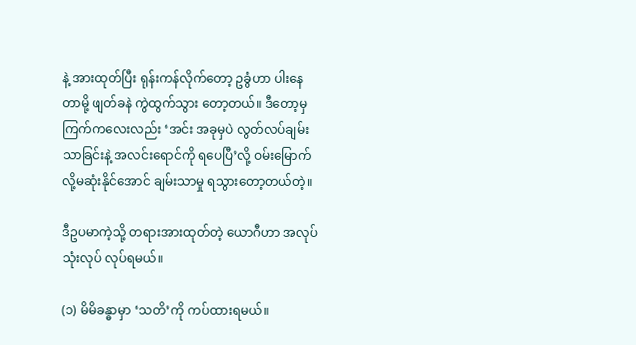နဲ့ အားထုတ်ပြီး ရုန်းကန်လိုက်တော့ ဥခွံဟာ ပါးနေတာမို့ ဖျတ်ခနဲ ကွဲထွက်သွား တော့တယ်။ ဒီတော့မှ ကြက်ကလေးလည်း ‘အင်း အခုမှပဲ လွတ်လပ်ချမ်းသာခြင်းနဲ့ အလင်းရောင်ကို ရပေပြီ’လို့ ဝမ်းမြောက်လို့မဆုံးနိုင်အောင် ချမ်းသာမှု ရသွားတော့တယ်တဲ့။

ဒီဥပမာကဲ့သို့ တရားအားထုတ်တဲ့ ယောဂီဟာ အလုပ်သုံးလုပ် လုပ်ရမယ်။

(၁) မိမိခန္ဓာမှာ ‘သတိ’ကို ကပ်ထားရမယ်။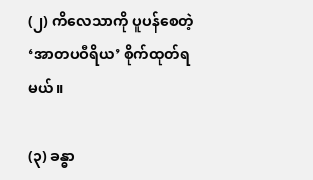(၂) ကိလေသာကို ပူပန်စေတဲ့ ‘အာတပဝီရိယ’ စိုက်ထုတ်ရမယ်။

(၃) ခန္ဓာ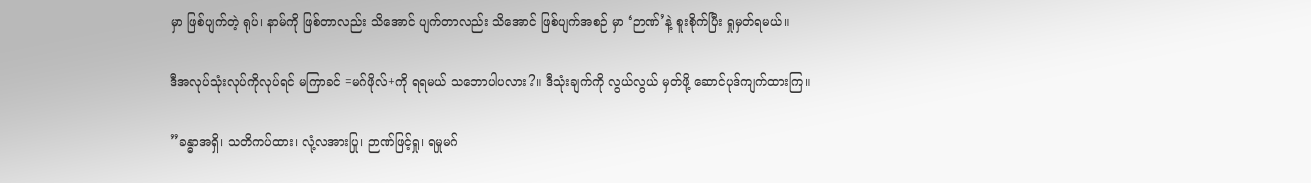မှာ ဖြစ်ပျက်တဲ့ ရုပ်၊ နာမ်ကို ဖြစ်တာလည်း သိအောင် ပျက်တာလည်း သိအောင် ဖြစ်ပျက်အစဉ် မှာ ‘ဉာဏ်’နဲ့ စူးစိုက်ပြီး ရှုမှတ်ရမယ်။

ဒီအလုပ်သုံးလုပ်ကိုလုပ်ရင် မကြာခင် =မဂ်ဖိုလ်+ကို ရရမယ် သဘောပါပလား?။ ဒီသုံးချက်ကို လွယ်လွယ် မှတ်ဖို့ ဆောင်ပုဒ်ကျက်ထားကြ။

”ခန္ဓာအရှိ၊ သတိကပ်ထား၊ လုံ့လအားပြု၊ ဉာဏ်ဖြင့်ရှု၊ ရမှုမဂ်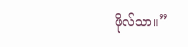ဖိုလ်သာ။”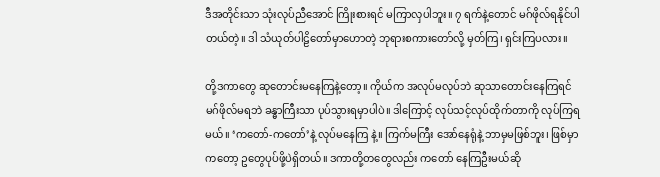ဒီအတိုင်းသာ သုံးလုပ်ညီအောင် ကြိုးစားရင် မကြာလှပါဘူး။ ၇ ရက်နဲ့တောင် မဂ်ဖိုလ်ရနိုင်ပါတယ်တဲ့။ ဒါ သံယုတ်ပါဠိတော်မှာဟောတဲ့ ဘုရားစကားတော်လို့ မှတ်ကြ၊ ရှင်းကြပလား။

တို့ဒကာတွေ ဆုတောင်းမနေကြနဲ့တော့။ ကိုယ်က အလုပ်မလုပ်ဘဲ ဆုသာတောင်းနေကြရင် မဂ်ဖိုလ်မရဘဲ ခန္ဓာကြီးသာ ပုပ်သွားရမှာပါပဲ။ ဒါကြောင့် လုပ်သင့်လုပ်ထိုက်တာကို လုပ်ကြရမယ်။ ‘ကတော်-ကတော်’နဲ့ လုပ်မနေကြ နဲ့။ ကြက်မကြီး အော်နေရုံနဲ့ ဘာမှမဖြစ်ဘူး၊ ဖြစ်မှာကတော့ ဥတွေပုပ်ဖို့ပဲရှိတယ်။ ဒကာတို့တတွေလည်း ကတော် နေကြဦးမယ်ဆို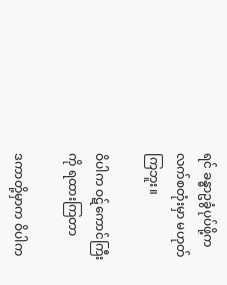ရင် ခန္ဓာဥခွံပုပ်ဖို့က လက်စတုံးမှာ မဟုတ်ကြဘူး။

ဝိပါက ဝဋ်ကောင်ကြီးကို ရထားကြတာ

ဒကာတို့မှာက ဝိပါက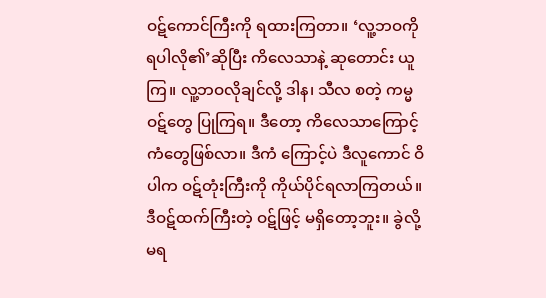ဝဋ်ကောင်ကြီးကို ရထားကြတာ။ ‘လူ့ဘဝကို ရပါလို၏’ဆိုပြီး ကိလေသာနဲ့ ဆုတောင်း ယူကြ။ လူ့ဘဝလိုချင်လို့ ဒါန၊ သီလ စတဲ့ ကမ္မဝဋ်တွေ ပြုကြရ။ ဒီတော့ ကိလေသာကြောင့် ကံတွေဖြစ်လာ။ ဒီကံ ကြောင့်ပဲ ဒီလူကောင် ဝိပါက ဝဋ်တုံးကြီးကို ကိုယ်ပိုင်ရလာကြတယ်။ ဒီဝဋ်ထက်ကြီးတဲ့ ဝဋ်ဖြင့် မရှိတော့ဘူး။ ခွဲလို့ မရ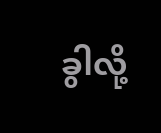ခွါလို့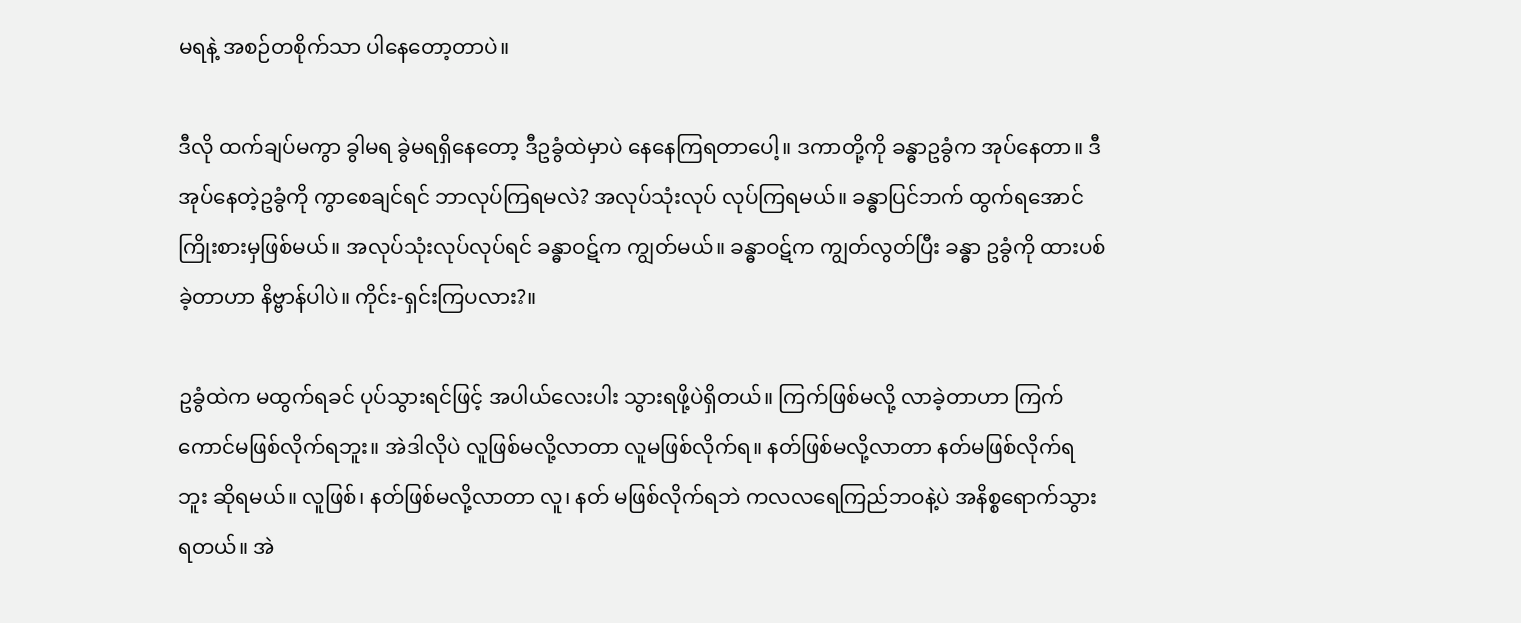မရနဲ့ အစဉ်တစိုက်သာ ပါနေတော့တာပဲ။

ဒီလို ထက်ချပ်မကွာ ခွါမရ ခွဲမရရှိနေတော့ ဒီဥခွံထဲမှာပဲ နေနေကြရတာပေါ့။ ဒကာတို့ကို ခန္ဓာဥခွံက အုပ်နေတာ။ ဒီအုပ်နေတဲ့ဥခွံကို ကွာစေချင်ရင် ဘာလုပ်ကြရမလဲ? အလုပ်သုံးလုပ် လုပ်ကြရမယ်။ ခန္ဓာပြင်ဘက် ထွက်ရအောင် ကြိုးစားမှဖြစ်မယ်။ အလုပ်သုံးလုပ်လုပ်ရင် ခန္ဓာဝဋ်က ကျွတ်မယ်။ ခန္ဓာဝဋ်က ကျွတ်လွတ်ပြီး ခန္ဓာ ဥခွံကို ထားပစ်ခဲ့တာဟာ နိဗ္ဗာန်ပါပဲ။ ကိုင်း-ရှင်းကြပလား?။

ဥခွံထဲက မထွက်ရခင် ပုပ်သွားရင်ဖြင့် အပါယ်လေးပါး သွားရဖို့ပဲရှိတယ်။ ကြက်ဖြစ်မလို့ လာခဲ့တာဟာ ကြက်ကောင်မဖြစ်လိုက်ရဘူး။ အဲဒါလိုပဲ လူဖြစ်မလို့လာတာ လူမဖြစ်လိုက်ရ။ နတ်ဖြစ်မလို့လာတာ နတ်မဖြစ်လိုက်ရ ဘူး ဆိုရမယ်။ လူဖြစ်၊ နတ်ဖြစ်မလို့လာတာ လူ၊ နတ် မဖြစ်လိုက်ရဘဲ ကလလရေကြည်ဘဝနဲ့ပဲ အနိစ္စရောက်သွား ရတယ်။ အဲ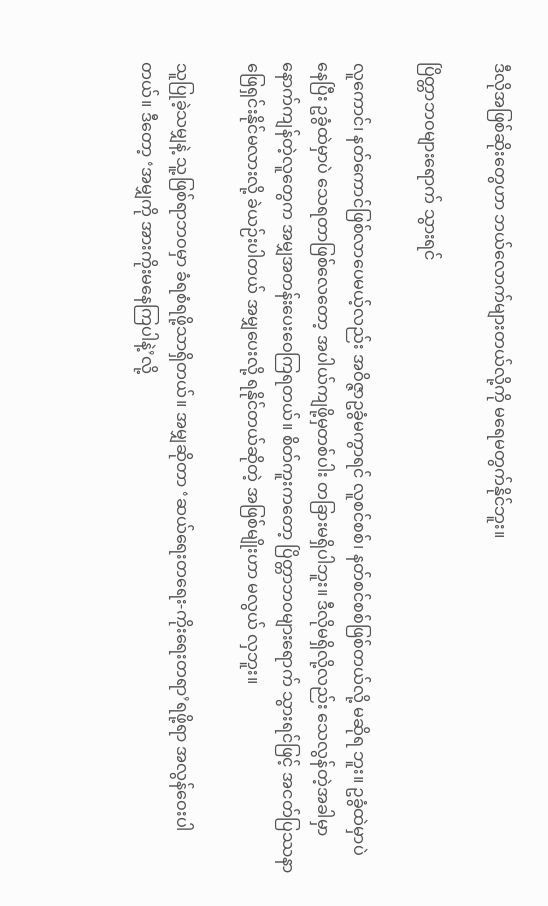ဒီလိုအဖြစ်ဆိုးတွေဟာ ဘယ်လောက်များတယ်လို့ကို မရေမတွက်နိုင်ဘူး။

ပြိတ္တာဘဝများရောက် သွားရင်

လူကောင်၊ နတ်ကောင်ဖြစ်လာပေမယ့်လည်း အဝိဇ္ဇာဥခွံမကွာရင် လူစင်စစ်၊ နတ်စင်စစ်ဖြစ်တယ်လို့ မဆိုရ ဘူး။ ဥခွံထဲမှာပဲနေပြီး ဥခွံထဲမှာပဲ သေရတာဖြစ်လေတော့ အပါယ်ကျဖို့မှတစ်ပါး တခြားမရှိပါဘူး။ ဒီလိုမရှိလို့လည်း သေလွန်တဲ့အခါမှာ နောက်ကျန်တဲ့လူတွေက အမျှအတန်းပေးဝေကြရတယ်။ စိတ်ကူးကတော့ ပြိတ္တာဘဝများရောက် သွားရင်ဖြင့် အငတ်ပြဿနာ ဖြေရှင်းနိုင်မလားလို့ ခဲယဉ်းပါတယ် အမျှပေးလို့ ရနိုင်တယ်ဆိုတဲ့ အဖြစ်မျိုးဟာ မလွယ် လှဘူး။

သူပြုခဲ့သမျှနဲ့ သူ့ဖြစ်ရာဘဝမှာ ခံရစံရဖို့သာရှိတယ်။ အမျှဆိုတာ ‘ဆယ်ရေးတရေး-ကိုးရေးတရာ’ရဖို့ရာ အလွန်ဝေးပါတယ်။ ဒီတော့ ‘အမျှကို အားကိုးမနေကြပါနဲ့’လို့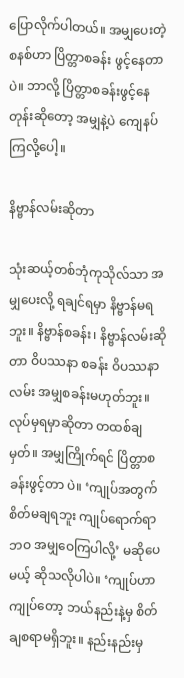ပြောလိုက်ပါတယ်။ အမျှပေးတဲ့စနစ်ဟာ ပြိတ္တာစခန်း ဖွင့်နေတာပဲ။ ဘာလို့ ပြိတ္တာစခန်းဖွင့်နေတုန်းဆိုတော့ အမျှနဲ့ပဲ ကျေနပ်ကြလို့ပေါ့။

နိဗ္ဗာန်လမ်းဆိုတာ

သုံးဆယ့်တစ်ဘုံကုသိုလ်သာ အမျှပေးလို့ ရချင်ရမှာ နိဗ္ဗာန်မရဘူး။ နိဗ္ဗာန်စခန်း၊ နိဗ္ဗာန်လမ်းဆိုတာ ဝိပဿနာ စခန်း ဝိပဿနာလမ်း အမျှစခန်းမဟုတ်ဘူး။ လုပ်မှရမှာဆိုတာ တထစ်ချမှတ်။ အမျှကြိုက်ရင် ပြိတ္တာစခန်းဖွင့်တာ ပဲ။ ‘ကျုပ်အတွက် စိတ်မချရဘူး ကျုပ်ရောက်ရာဘဝ အမျှဝေကြပါလို့’ မဆိုပေမယ့် ဆိုသလိုပါပဲ။ ‘ကျုပ်ဟာကျုပ်တော့ ဘယ်နည်းနဲ့မှ စိတ်ချစရာမရှိဘူး။ နည်းနည်းမှ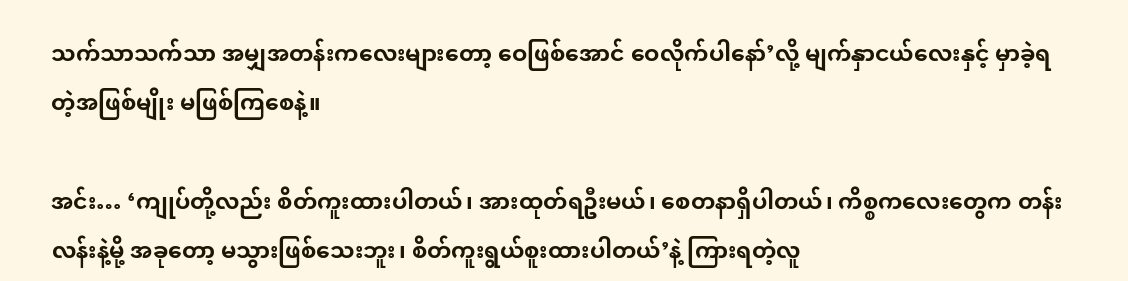သက်သာသက်သာ အမျှအတန်းကလေးများတော့ ဝေဖြစ်အောင် ဝေလိုက်ပါနော်’လို့ မျက်နှာငယ်လေးနှင့် မှာခဲ့ရတဲ့အဖြစ်မျိုး မဖြစ်ကြစေနဲ့။

အင်း… ‘ကျုပ်တို့လည်း စိတ်ကူးထားပါတယ်၊ အားထုတ်ရဦးမယ်၊ စေတနာရှိပါတယ်၊ ကိစ္စကလေးတွေက တန်းလန်းနဲ့မို့ အခုတော့ မသွားဖြစ်သေးဘူး၊ စိတ်ကူးရွယ်စူးထားပါတယ်’နဲ့ ကြားရတဲ့လူ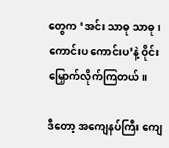တွေက ‘အင်း သာဓု သာဓု၊ ကောင်းပ ကောင်းပ’နဲ့ ဝိုင်းမြှောက်လိုက်ကြတယ်။

ဒီတော့ အကျေနပ်ကြီး ကျေ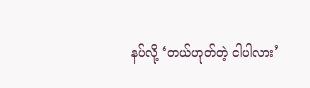နပ်လို့ ‘တယ်ဟုတ်တဲ့ ငါပါလား’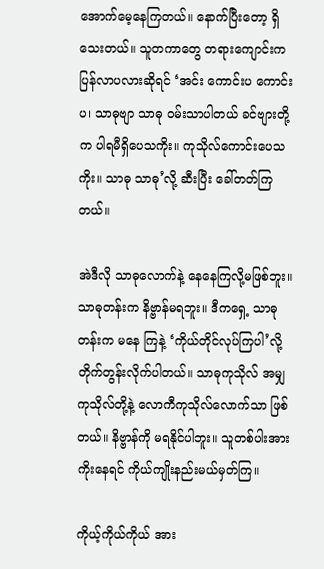အောက်မေ့နေကြတယ်။ နောက်ပြီးတော့ ရှိသေးတယ်။ သူတကာတွေ တရားကျောင်းက ပြန်လာပလားဆိုရင် ‘အင်း ကောင်းပ ကောင်းပ၊ သာဓုဗျာ သာဓု ဝမ်းသာပါတယ် ခင်ဗျားတို့က ပါရမီရှိပေသကိုး။ ကုသိုလ်ကောင်းပေသကိုး။ သာဓု သာဓု’လို့ ဆီးပြီး ခေါ်တတ်ကြတယ်။

အဲဒီလို သာဓုလောက်နဲ့ နေနေကြလို့မဖြစ်ဘူး။ သာဓုတန်းက နိဗ္ဗာန်မရဘူး။ ဒီကရှေ့ သာဓုတန်းက မနေ ကြနဲ့ ‘ကိုယ်တိုင်လုပ်ကြပါ’လို့ တိုက်တွန်းလိုက်ပါတယ်။ သာဓုကုသိုလ် အမျှကုသိုလ်တို့နဲ့ လောကီကုသိုလ်လောက်သာ ဖြစ်တယ်။ နိဗ္ဗာန်ကို မရနိုင်ပါဘူး။ သူတစ်ပါးအားကိုးနေရင် ကိုယ်ကျိုးနည်းမယ်မှတ်ကြ။

ကိုယ့်ကိုယ်ကိုယ် အား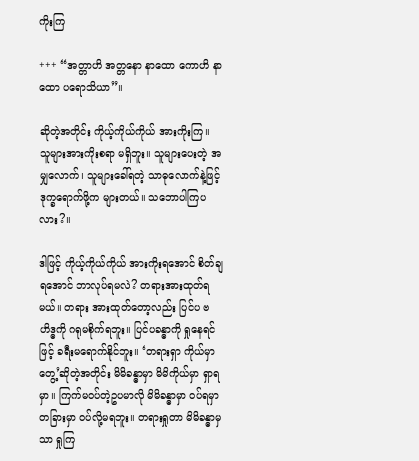ကိုးကြ

+++ “အတ္တာဟိ အတ္တနော နာထော ကောဟိ နာထော ပရောသိယာ”။

ဆိုတဲ့အတိုင်း ကိုယ့်ကိုယ်ကိုယ် အားကိုးကြ။ သူများအားကိုးစရာ မရှိဘူး။ သူများပေးတဲ့ အမျှလောက်၊ သူများခေါ်ရတဲ့ သာဓုလောက်နဲ့ဖြင့် ဒုက္ခရောက်ဖို့က များတယ်။ သဘောပါကြပလား?။

ဒါဖြင့် ကိုယ့်ကိုယ်ကိုယ် အားကိုးရအောင် စိတ်ချရအောင် ဘာလုပ်ရမလဲ? တရားအားထုတ်ရမယ်။ တရား အားထုတ်တော့လည်း ပြင်ပ ဗဟိဒ္ဓကို ဂရုမစိုက်ရဘူး။ ပြင်ပခန္ဓာကို ရှုနေရင်ဖြင့် ခရီးမရောက်နိုင်ဘူး။ ‘တရားရှာ ကိုယ်မှာတွေ့’ဆိုတဲ့အတိုင်း မိမိခန္ဓာမှာ မိမိကိုယ်မှာ ရှာရမှာ။ ကြက်မဝပ်တဲ့ဥပမာလို မိမိခန္ဓာမှာ ဝပ်ရမှာ တခြားမှာ ဝပ်လို့မရဘူး။ တရားရှုတာ မိမိခန္ဓာမှသာ ရှုကြ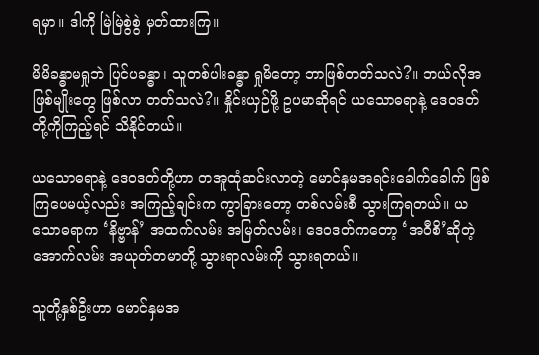ရမှာ။ ဒါကို မြဲမြဲစွဲစွဲ မှတ်ထားကြ။

မိမိခန္ဓာမရှုဘဲ ပြင်ပခန္ဓာ၊ သူတစ်ပါးခန္ဓာ ရှုမိတော့ ဘာဖြစ်တတ်သလဲ?။ ဘယ်လိုအဖြစ်မျိုးတွေ ဖြစ်လာ တတ်သလဲ?။ နှိုင်းယှဉ်ဖို့ ဥပမာဆိုရင် ယသောဓရာနဲ့ ဒေဝဒတ်တို့ကိုကြည့်ရင် သိနိုင်တယ်။

ယသောဓရာနဲ့ ဒေဝဒတ်တို့ဟာ တအူထုံဆင်းလာတဲ့ မောင်နှမအရင်းခေါက်ခေါက် ဖြစ်ကြပေမယ့်လည်း အကြည့်ချင်းက ကွာခြားတော့ တစ်လမ်းစီ သွားကြရတယ်။ ယသောဓရာက ‘နိဗ္ဗာန်’ အထက်လမ်း အမြတ်လမ်း၊ ဒေဝဒတ်ကတော့ ‘အဝီစိ’ဆိုတဲ့ အောက်လမ်း အယုတ်တမာတို့ သွားရာလမ်းကို သွားရတယ်။

သူတို့နှစ်ဦးဟာ မောင်နှမအ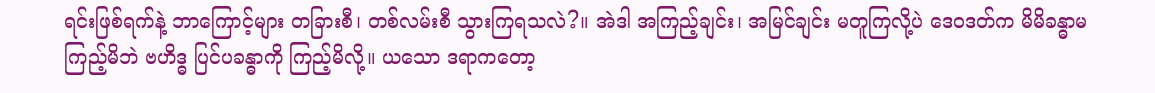ရင်းဖြစ်ရက်နဲ့ ဘာကြောင့်များ တခြားစီ၊ တစ်လမ်းစီ သွားကြရသလဲ?။ အဲဒါ အကြည့်ချင်း၊ အမြင်ချင်း မတူကြလို့ပဲ ဒေဝဒတ်က မိမိခန္ဓာမကြည့်မိဘဲ ဗဟိဒ္ဓ ပြင်ပခန္ဓာကို ကြည့်မိလို့။ ယသော ဒရာကတော့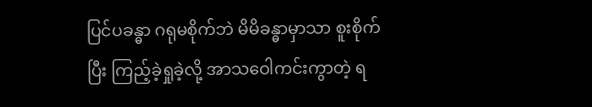ပြင်ပခန္ဓာ ဂရုမစိုက်ဘဲ မိမိခန္ဓာမှာသာ စူးစိုက်ပြီး ကြည့်ခဲ့ရှုခဲ့လို့ အာသဝေါကင်းကွာတဲ့ ရ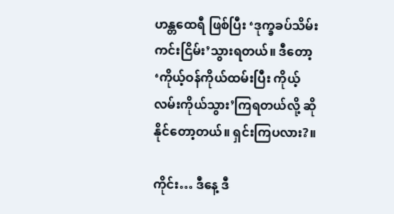ဟန္တထေရီ ဖြစ်ပြီး ‘ဒုက္ခခပ်သိမ်း ကင်းငြိမ်း’သွားရတယ်။ ဒီတော့ ‘ကိုယ့်ဝန်ကိုယ်ထမ်းပြီး ကိုယ့်လမ်းကိုယ်သွား’ကြရတယ်လို့ ဆိုနိုင်တော့တယ်။ ရှင်းကြပလား?။

ကိုင်း… ဒီနေ့ ဒီ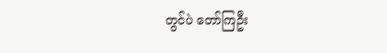တွင်ပဲ တော်ကြဦး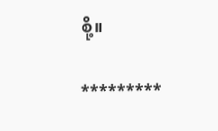စို့။

*********